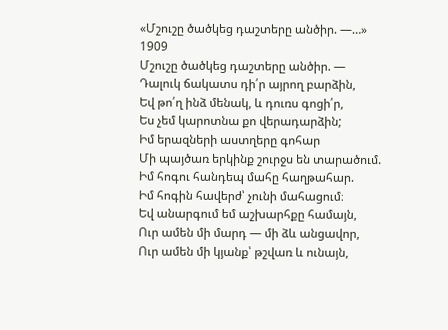«Մշուշը ծածկեց դաշտերը անծիր. —…»
1909
Մշուշը ծածկեց դաշտերը անծիր. —
Դալուկ ճակատս դի՛ր այրող բարձին,
Եվ թո՛ղ ինձ մենակ, և դուռս գոցի՛ր,
Ես չեմ կարոտնա քո վերադարձին;
Իմ երազների աստղերը գոհար
Մի պայծառ երկինք շուրջս են տարածում.
Իմ հոգու հանդեպ մահը հաղթահար.
Իմ հոգին հավերժ՝ չունի մահացում։
Եվ անարգում եմ աշխարհքը համայն,
Ուր ամեն մի մարդ — մի ձև անցավոր,
Ուր ամեն մի կյանք՝ թշվառ և ունայն,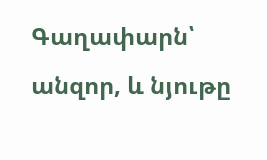Գաղափարն՝ անզոր, և նյութը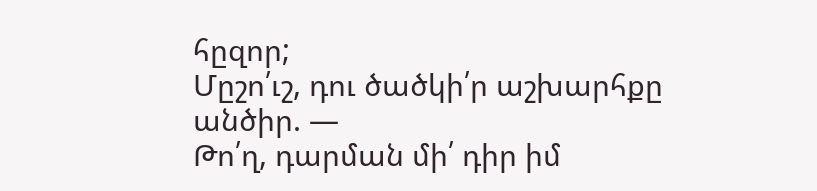հըզոր;
Մըշո՛ւշ, դու ծածկի՛ր աշխարհքը անծիր. —
Թո՛ղ, դարման մի՛ դիր իմ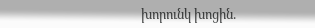խորունկ խոցին.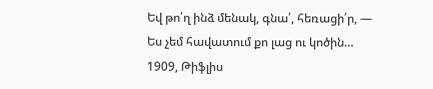Եվ թո՛ղ ինձ մենակ, գնա՛, հեռացի՛ր, —
Ես չեմ հավատում քո լաց ու կոծին…
1909, Թիֆլիս